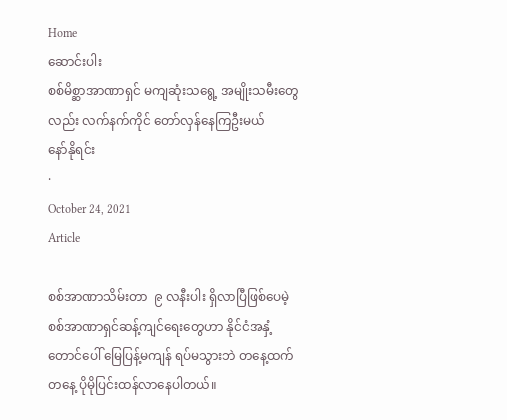Home
ဆောင်းပါး
စစ်မိစ္ဆာအာဏာရှင် မကျဆုံးသရွေ့ အမျိုးသမီးတွေလည်း လက်နက်ကိုင် တော်လှန်နေကြဦးမယ်
နော်နိုရင်း
·
October 24, 2021
Article

စစ်အာဏာသိမ်းတာ  ၉ လနီးပါး ရှိလာပြီဖြစ်ပေမဲ့  စစ်အာဏာရှင်ဆန့်ကျင်ရေးတွေဟာ နိုင်ငံအနှံ့ တောင်ပေါ် မြေပြန့်မကျန် ရပ်မသွားဘဲ တနေ့ထက် တနေ့ ပိုမိုပြင်းထန်လာနေပါတယ်။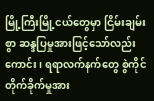မြို့ကြီးမြို့ငယ်တွေမှာ ငြိမ်းချမ်းစွာ ဆန္ဒပြမှုအားဖြင့်သော်လည်းကောင်း၊ ရရာလက်နက်တွေ စွဲကိုင် တိုက်ခိုက်မှုအား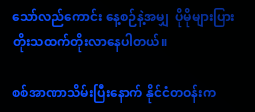သော်လည်ကောင်း နေ့စဉ်နဲ့အမျှ  ပိုမိုများပြား တိုးသထက်တိုးလာနေပါတယ်။

စစ်အာဏာသိမ်းပြီးနောက် နိုင်ငံတဝန်းက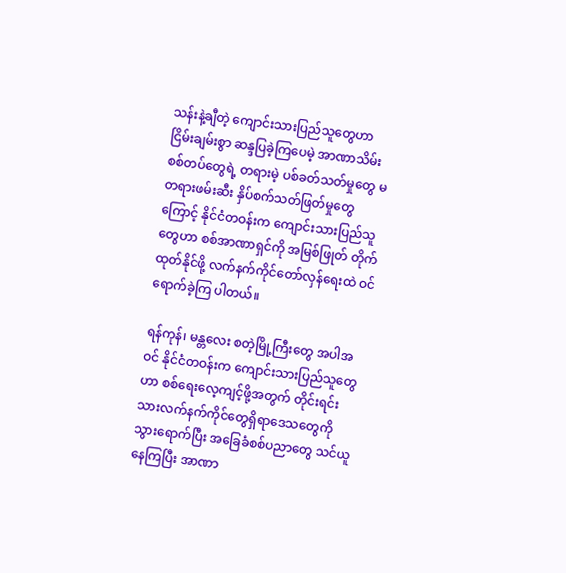သန်းနဲ့ချီတဲ့ ကျောင်းသားပြည်သူတွေဟာ ငြိမ်းချမ်းစွာ ဆန္ဒပြခဲ့ကြပေမဲ့ အာဏာသိမ်းစစ်တပ်တွေရဲ့ တရားမဲ့ ပစ်ခတ်သတ်မှုတွေ မတရားဖမ်းဆီး နှိပ်စက်သတ်ဖြတ်မှုတွေကြောင့် နိုင်ငံတဝန်းက ကျောင်းသားပြည်သူတွေဟာ စစ်အာဏာရှင်ကို အမြစ်ဖြုတ် တိုက်ထုတ်နိုင်ဖို့ လက်နက်ကိုင်တော်လှန်ရေးထဲ ဝင်ရောက်ခဲ့ကြ ပါတယ်။

ရန်ကုန်၊ မန္တလေး စတဲ့မြို့ကြီးတွေ အပါအဝင် နိုင်ငံတဝန်းက ကျောင်းသားပြည်သူတွေဟာ စစ်ရေးလေ့ကျင့်ဖို့အတွက် တိုင်းရင်းသားလက်နက်ကိုင်တွေရှိရာဒေသတွေကို သွားရောက်ပြီး အခြေခံစစ်ပညာတွေ သင်ယူနေကြပြီး အာဏာ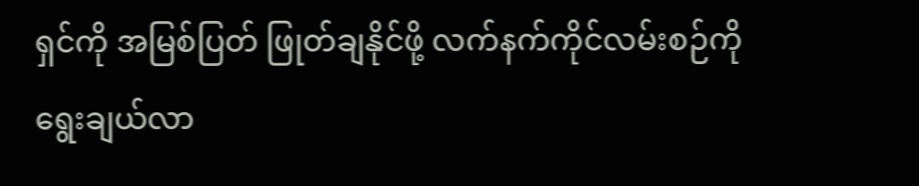ရှင်ကို အမြစ်ပြတ် ဖြုတ်ချနိုင်ဖို့ လက်နက်ကိုင်လမ်းစဉ်ကို ရွေးချယ်လာ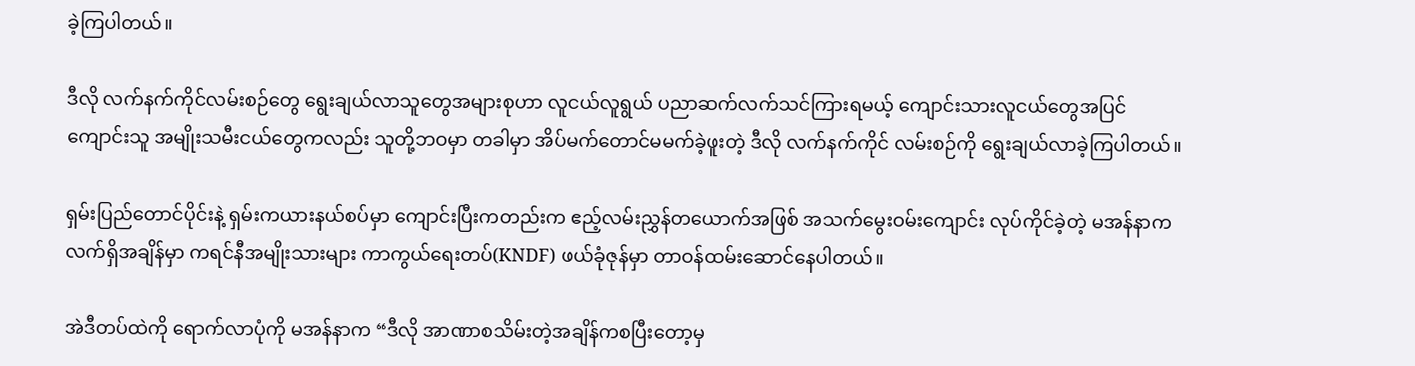ခဲ့ကြပါတယ်။

ဒီလို လက်နက်ကိုင်လမ်းစဉ်တွေ ရွေးချယ်လာသူတွေအများစုဟာ လူငယ်လူရွယ် ပညာဆက်လက်သင်ကြားရမယ့် ကျောင်းသားလူငယ်တွေအပြင် ကျောင်းသူ အမျိုးသမီးငယ်တွေကလည်း သူတို့ဘဝမှာ တခါမှာ အိပ်မက်တောင်မမက်ခဲ့ဖူးတဲ့ ဒီလို လက်နက်ကိုင် လမ်းစဉ်ကို ရွေးချယ်လာခဲ့ကြပါတယ်။

ရှမ်းပြည်တောင်ပိုင်းနဲ့ ရှမ်းကယားနယ်စပ်မှာ ကျောင်းပြီးကတည်းက ဧည့်လမ်းညွှန်တယောက်အဖြစ် အသက်မွေးဝမ်းကျောင်း လုပ်ကိုင်ခဲ့တဲ့ မအန်နာက လက်ရှိအချိန်မှာ ကရင်နီအမျိုးသားများ ကာကွယ်ရေးတပ်(KNDF) ဖယ်ခုံဇုန်မှာ တာဝန်ထမ်းဆောင်နေပါတယ်။

အဲဒီတပ်ထဲကို ရောက်လာပုံကို မအန်နာက “ဒီလို အာဏာစသိမ်းတဲ့အချိန်ကစပြီးတော့မှ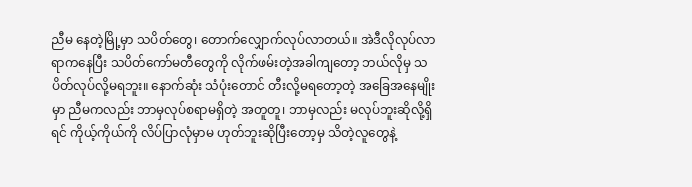ညီမ နေတဲ့မြို့မှာ သပိတ်တွေ၊ တောက်လျှောက်လုပ်လာတယ်။ အဲဒီလိုလုပ်လာရာကနေပြီး သပိတ်ကော်မတီတွေကို လိုက်ဖမ်းတဲ့အခါကျတော့ ဘယ်လိုမှ သပိတ်လုပ်လို့မရဘူး။ နောက်ဆုံး သံပုံးတောင် တီးလို့မရတော့တဲ့ အခြေအနေမျိုးမှာ ညီမကလည်း ဘာမှလုပ်စရာမရှိတဲ့ အတူတူ၊ ဘာမှလည်း မလုပ်ဘူးဆိုလို့ရှိရင် ကိုယ့်ကိုယ်ကို လိပ်ပြာလုံမှာမ ဟုတ်ဘူးဆိုပြီးတော့မှ သိတဲ့လူတွေနဲ့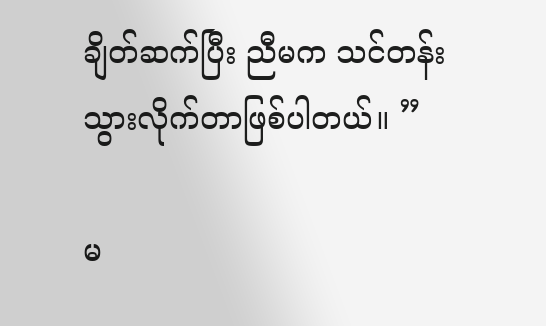ချိတ်ဆက်ပြီး ညီမက သင်တန်းသွားလိုက်တာဖြစ်ပါတယ်။ ”

မ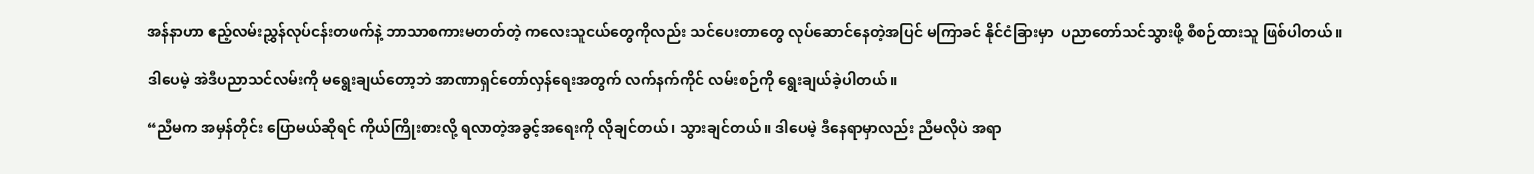အန်နာဟာ ဧည့်လမ်းညွှန်လုပ်ငန်းတဖက်နဲ့ ဘာသာစကားမတတ်တဲ့ ကလေးသူငယ်တွေကိုလည်း သင်ပေးတာတွေ လုပ်ဆောင်နေတဲ့အပြင် မကြာခင် နိုင်ငံခြားမှာ  ပညာတော်သင်သွားဖို့ စီစဉ်ထားသူ ဖြစ်ပါတယ်။

ဒါပေမဲ့ အဲဒီပညာသင်လမ်းကို မရွေးချယ်တော့ဘဲ အာဏာရှင်တော်လှန်ရေးအတွက် လက်နက်ကိုင် လမ်းစဉ်ကို ရွေးချယ်ခဲ့ပါတယ်။

“ညီမက အမှန်တိုင်း ပြောမယ်ဆိုရင် ကိုယ်ကြိုးစားလို့ ရလာတဲ့အခွင့်အရေးကို လိုချင်တယ်၊ သွားချင်တယ်။ ဒါပေမဲ့ ဒီနေရာမှာလည်း ညီမလိုပဲ အရာ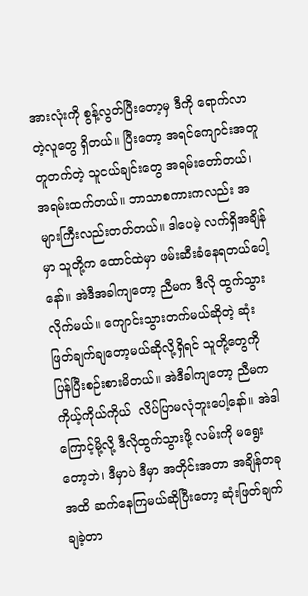အားလုံးကို စွန့်လွတ်ပြီးတော့မှ ဒီကို ရောက်လာတဲ့လူတွေ ရှိတယ်။ ပြီးတော့ အရင်ကျောင်းအတူတူတက်တဲ့ သူငယ်ချင်းတွေ အရမ်းတော်တယ်၊ အရမ်းထက်တယ်။ ဘာသာစကားကလည်း အများကြီးလည်းတတ်တယ်။ ဒါပေမဲ့ လက်ရှိအချိန်မှာ သူတို့က ထောင်ထဲမှာ ဖမ်းဆီးခံနေရတယ်ပေါ့နော်။ အဲဒီအခါကျတော့ ညီမက ဒီလို ထွက်သွားလိုက်မယ်။ ကျောင်းသွားတက်မယ်ဆိုတဲ့ ဆုံးဖြတ်ချက်ချတော့မယ်ဆိုလို့ရှိရင် သူတို့တွေကို ပြန်ပြီးစဉ်းစားမိတယ်။ အဲဒီခါကျတော့ ညီမက ကိုယ့်ကိုယ်ကိုယ်  လိပ်ပြာမလုံဘူးပေါ့နော်။ အဲဒါကြောင့်မို့လို့ ဒီလိုထွက်သွားဖို့ လမ်းကို မရွေးတော့ဘဲ၊ ဒီမှာပဲ ဒီမှာ အတိုင်းအတာ အချိန်တခုအထိ ဆက်နေကြမယ်ဆိုပြီးတော့ ဆုံးဖြတ်ချက်ချခဲ့တာ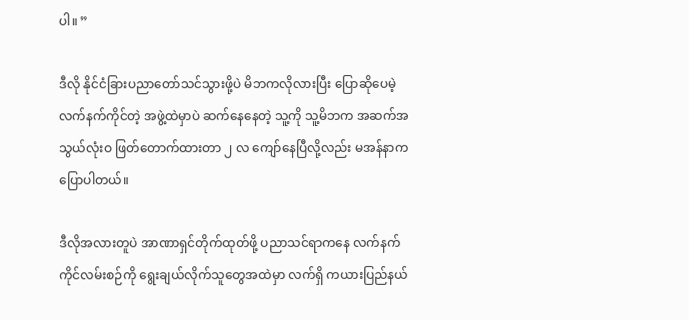ပါ။ ”

ဒီလို နိုင်ငံခြားပညာတော်သင်သွားဖို့ပဲ မိဘကလိုလားပြီး ပြောဆိုပေမဲ့ လက်နက်ကိုင်တဲ့ အဖွဲ့ထဲမှာပဲ ဆက်နေနေတဲ့ သူ့ကို သူ့မိဘက အဆက်အသွယ်လုံးဝ ဖြတ်တောက်ထားတာ ၂ လ ကျော်နေပြီလို့လည်း မအန်နာက ပြောပါတယ်။

ဒီလိုအလားတူပဲ အာဏာရှင်တိုက်ထုတ်ဖို့ ပညာသင်ရာကနေ လက်နက်ကိုင်လမ်းစဉ်ကို ရွေးချယ်လိုက်သူတွေအထဲမှာ လက်ရှိ ကယားပြည်နယ်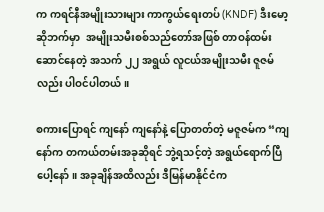က ကရင်နီအမျိုးသားများ ကာကွယ်ရေးတပ် (KNDF) ဒီးမော့ဆိုဘက်မှာ  အမျိုးသမီးစစ်သည်တော်အဖြစ် တာဝန်ထမ်းဆောင်နေတဲ့ အသက် ၂၂ အရွယ် လူငယ်အမျိုးသမီး ဇူဇမ်လည်း ပါဝင်ပါတယ်။

စကားပြောရင် ကျနော် ကျနော်နဲ့ ပြောတတ်တဲ့ မဇူဇမ်က “ကျနော်က တကယ်တမ်းအခုဆိုရင် ဘွဲ့ရသင့်တဲ့ အရွယ်ရောက်ပြီပေါ့နော်။ အခုချိန်အထိလည်း ဒီမြန်မာနိုင်ငံက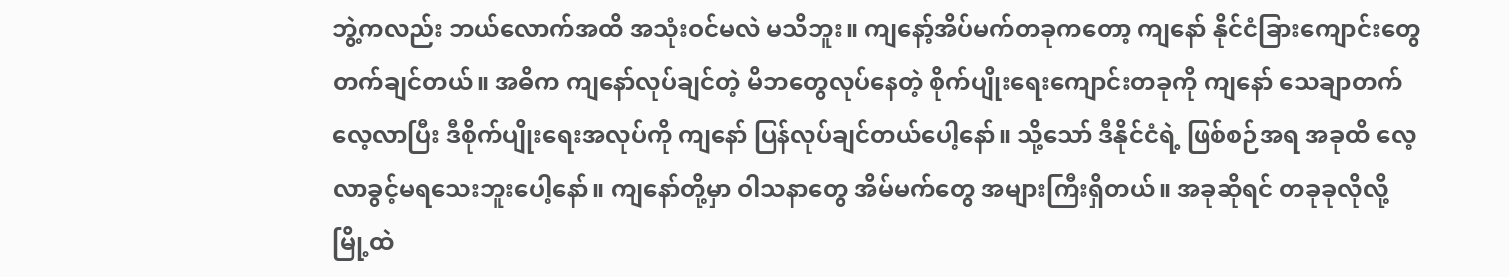ဘွဲ့ကလည်း ဘယ်လောက်အထိ အသုံးဝင်မလဲ မသိဘူး။ ကျနော့်အိပ်မက်တခုကတော့ ကျနော် နိုင်ငံခြားကျောင်းတွေ တက်ချင်တယ်။ အဓိက ကျနော်လုပ်ချင်တဲ့ မိဘတွေလုပ်နေတဲ့ စိုက်ပျိုးရေးကျောင်းတခုကို ကျနော် သေချာတက်လေ့လာပြီး ဒီစိုက်ပျိုးရေးအလုပ်ကို ကျနော် ပြန်လုပ်ချင်တယ်ပေါ့နော်။ သို့သော် ဒီနိုင်ငံရဲ့ ဖြစ်စဉ်အရ အခုထိ လေ့လာခွင့်မရသေးဘူးပေါ့နော်။ ကျနော်တို့မှာ ဝါသနာတွေ အိမ်မက်တွေ အများကြီးရှိတယ်။ အခုဆိုရင် တခုခုလိုလို့ မြို့ထဲ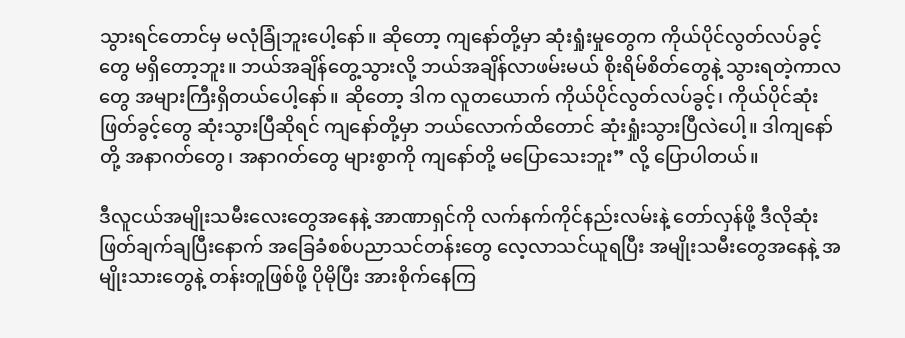သွားရင်တောင်မှ မလုံခြုံဘူးပေါ့နော်။ ဆိုတော့ ကျနော်တို့မှာ ဆုံးရှုံးမှုတွေက ကိုယ်ပိုင်လွတ်လပ်ခွင့်တွေ မရှိတော့ဘူး။ ဘယ်အချိန်တွေ့သွားလို့ ဘယ်အချိန်လာဖမ်းမယ် စိုးရိမ်စိတ်တွေနဲ့ သွားရတဲ့ကာလတွေ အများကြီးရှိတယ်ပေါ့နော်။ ဆိုတော့ ဒါက လူတယောက် ကိုယ်ပိုင်လွတ်လပ်ခွင့်၊ ကိုယ်ပိုင်ဆုံးဖြတ်ခွင့်တွေ ဆုံးသွားပြီဆိုရင် ကျနော်တို့မှာ ဘယ်လောက်ထိတောင် ဆုံးရှုံးသွားပြီလဲပေါ့။ ဒါကျနော်တို့ အနာဂတ်တွေ၊ အနာဂတ်တွေ များစွာကို ကျနော်တို့ မပြောသေးဘူး” လို့ ပြောပါတယ်။

ဒီလူငယ်အမျိုးသမီးလေးတွေအနေနဲ့ အာဏာရှင်ကို လက်နက်ကိုင်နည်းလမ်းနဲ့ တော်လှန်ဖို့ ဒီလိုဆုံးဖြတ်ချက်ချပြီးနောက် အခြေခံစစ်ပညာသင်တန်းတွေ လေ့လာသင်ယူရပြီး အမျိုးသမီးတွေအနေနဲ့ အမျိုးသားတွေနဲ့ တန်းတူဖြစ်ဖို့ ပိုမိုပြီး အားစိုက်နေကြ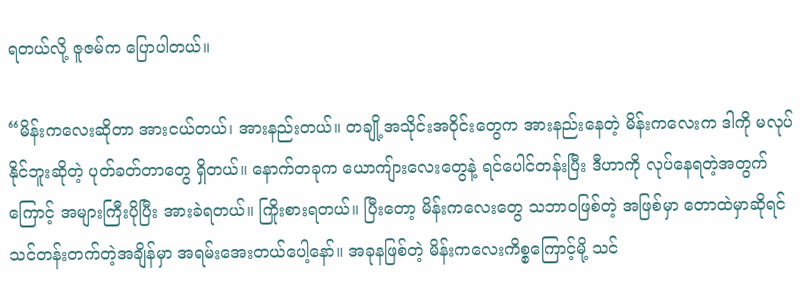ရတယ်လို့ ဇူဇမ်က ပြောပါတယ်။

“မိန်းကလေးဆိုတာ အားငယ်တယ်၊ အားနည်းတယ်။ တချို့အသိုင်းအဝိုင်းတွေက အားနည်းနေတဲ့ မိန်းကလေးက ဒါကို မလုပ်နိုင်ဘူးဆိုတဲ့ ပုတ်ခတ်တာတွေ ရှိတယ်။ နောက်တခုက ယောကျ်ားလေးတွေနဲ့ ရင်ပေါင်တန်းပြီး ဒီဟာကို လုပ်နေရတဲ့အတွက်ကြောင့် အများကြီးပိုပြီး အားခဲရတယ်။ ကြိုးစားရတယ်။ ပြီးတော့ မိန်းကလေးတွေ သဘာဝဖြစ်တဲ့ အဖြစ်မှာ တောထဲမှာဆိုရင် သင်တန်းတက်တဲ့အချိန်မှာ အရမ်းအေးတယ်ပေါ့နော်။ အခုနဖြစ်တဲ့ မိန်းကလေးကိစ္စကြောင့်မို့ သင်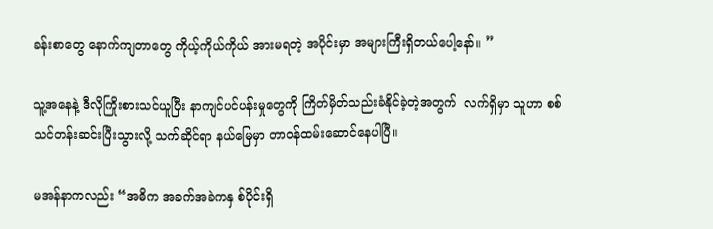ခန်းစာတွေ နောက်ကျတာတွေ ကိုယ့်ကိုယ်ကိုယ် အားမရတဲ့ အပိုင်းမှာ အများကြီးရှိတယ်ပေါ့နော်။ ”

သူ့အနေနဲ့ ဒီလိုကြိုးစားသင်ယူပြီး နာကျင်ပင်ပန်းမှုတွေကို ကြိတ်မှိတ်သည်းခံနိုင်ခဲ့တဲ့အတွက်  လက်ရှိမှာ သူဟာ စစ်သင်တန်းဆင်းပြီးသွားလို့ သက်ဆိုင်ရာ နယ်မြေမှာ တာဝန်ထမ်းဆောင်နေပါပြီ။

မအန်နာကလည်း “အဓိက အခက်အခဲကနှ စ်ပိုင်းရှိ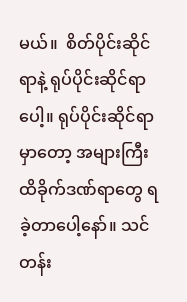မယ်။  စိတ်ပိုင်းဆိုင်ရာနဲ့ ရုပ်ပိုင်းဆိုင်ရာပေါ့။ ရုပ်ပိုင်းဆိုင်ရာမှာတော့ အများကြီး ထိခိုက်ဒဏ်ရာတွေ ရခဲ့တာပေါ့နော်။ သင်တန်း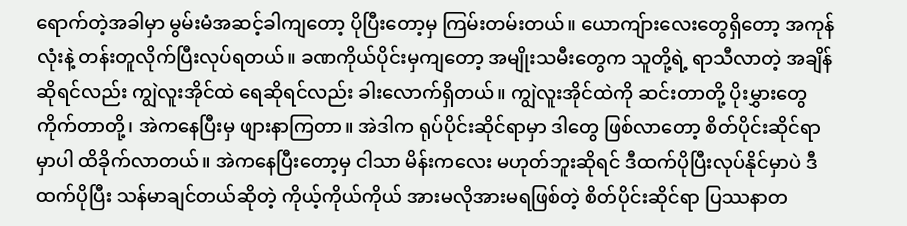ရောက်တဲ့အခါမှာ မွမ်းမံအဆင့်ခါကျတော့ ပိုပြီးတော့မှ ကြမ်းတမ်းတယ်။ ယောကျ်ားလေးတွေရှိတော့ အကုန်လုံးနဲ့ တန်းတူလိုက်ပြီးလုပ်ရတယ်။ ခဏကိုယ်ပိုင်းမှကျတော့ အမျိုးသမီးတွေက သူတို့ရဲ့ ရာသီလာတဲ့ အချိန်ဆိုရင်လည်း ကျွဲလူးအိုင်ထဲ ရေဆိုရင်လည်း ခါးလောက်ရှိတယ်။ ကျွဲလူးအိုင်ထဲကို ဆင်းတာတို့ ပိုးမွှားတွေ ကိုက်တာတို့၊ အဲကနေပြီးမှ ဖျားနာကြတာ။ အဲဒါက ရုပ်ပိုင်းဆိုင်ရာမှာ ဒါတွေ ဖြစ်လာတော့ စိတ်ပိုင်းဆိုင်ရာမှာပါ ထိခိုက်လာတယ်။ အဲကနေပြီးတော့မှ ငါသာ မိန်းကလေး မဟုတ်ဘူးဆိုရင် ဒီထက်ပိုပြီးလုပ်နိုင်မှာပဲ ဒီထက်ပိုပြီး သန်မာချင်တယ်ဆိုတဲ့ ကိုယ့်ကိုယ်ကိုယ် အားမလိုအားမရဖြစ်တဲ့ စိတ်ပိုင်းဆိုင်ရာ ပြဿနာတ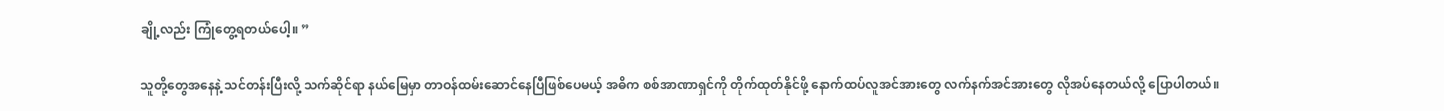ချို့လည်း ကြုံတွေ့ရတယ်ပေါ့။ ”

သူတို့တွေအနေနဲ့ သင်တန်းပြီးလို့ သက်ဆိုင်ရာ နယ်မြေမှာ တာဝန်ထမ်းဆောင်နေပြီဖြစ်ပေမယ့် အဓိက စစ်အာဏာရှင်ကို တိုက်ထုတ်နိုင်ဖို့ နောက်ထပ်လူအင်အားတွေ လက်နက်အင်အားတွေ လိုအပ်နေတယ်လို့ ပြောပါတယ်။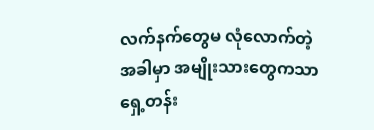လက်နက်တွေမ လုံလောက်တဲ့အခါမှာ အမျိုးသားတွေကသာ ရှေ့တန်း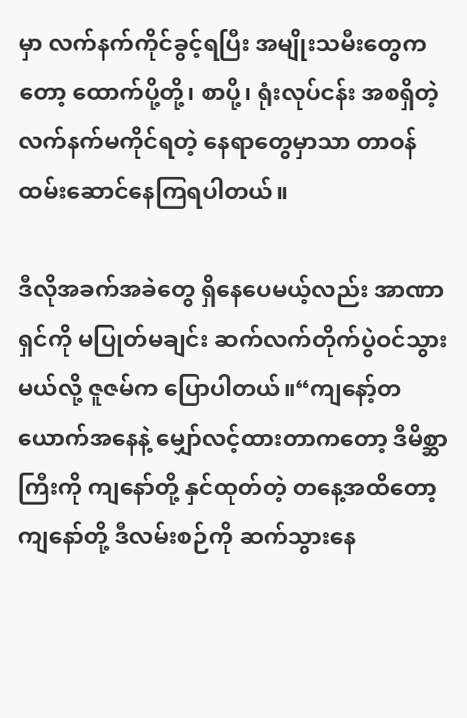မှာ လက်နက်ကိုင်‌ခွင့်ရပြီး အမျိုးသမီးတွေကတော့ ထောက်ပို့တို့၊ စာပို့၊ ရုံးလုပ်ငန်း အစရှိတဲ့ လက်နက်မကိုင်ရတဲ့ နေရာတွေမှာသာ တာဝန်ထမ်းဆောင်နေကြရပါတယ်။

ဒီလိုအခက်အခဲတွေ ရှိနေပေမယ့်လည်း အာဏာရှင်ကို မပြုတ်မချင်း ဆက်လက်တိုက်ပွဲဝင်သွားမယ်လို့ ဇူဇမ်က ပြောပါတယ်။“ကျနော့်တယောက်အနေနဲ့ မျှော်လင့်ထားတာကတော့ ဒီမိစ္ဆာကြီးကို ကျနော်တို့ နှင်ထုတ်တဲ့ တနေ့အထိတော့ ကျနော်တို့ ဒီလမ်းစဉ်ကို ဆက်သွားနေ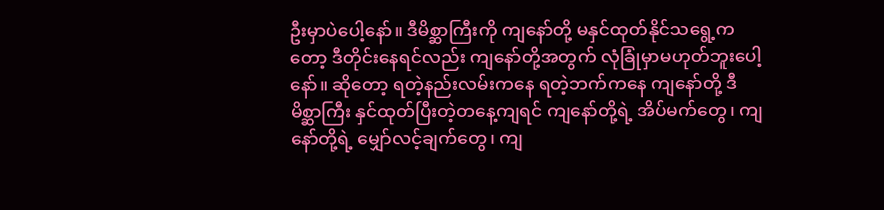ဦးမှာပဲပေါ့နော်။ ဒီမိစ္ဆာကြီးကို ကျနော်တို့ မနှင်ထုတ်နိုင်သရွေ့ကတော့ ဒီတိုင်းနေရင်လည်း ကျနော်တို့အတွက် လုံခြုံမှာမဟုတ်ဘူးပေါ့နော်။ ဆိုတော့ ရတဲ့နည်းလမ်းကနေ ရတဲ့ဘက်ကနေ ကျနော်တို့ ဒီမိစ္ဆာကြီး နှင်ထုတ်ပြီးတဲ့တနေ့ကျရင် ကျနော်တို့ရဲ့ အိပ်မက်တွေ၊ ကျနော်တို့ရဲ့ မျှော်လင့်ချက်တွေ၊ ကျ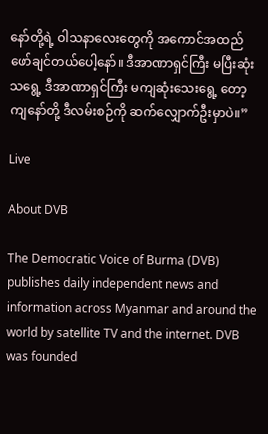နော်တို့ရဲ့ ဝါသနာလေးတွေကို အကောင်အထည်ဖော်ချင်တယ်ပေါ့နော်။ ဒီအာဏာရှင်ကြီး မပြီးဆုံးသရွေ့ ဒီအာဏာရှင်ကြီး မကျဆုံးသေးရွေ့ တော့ ကျနော်တို့ ဒီလမ်းစဉ်ကို ဆက်လျှောက်ဦးမှာပဲ။”

Live

About DVB

The Democratic Voice of Burma (DVB) publishes daily independent news and information across Myanmar and around the world by satellite TV and the internet. DVB was founded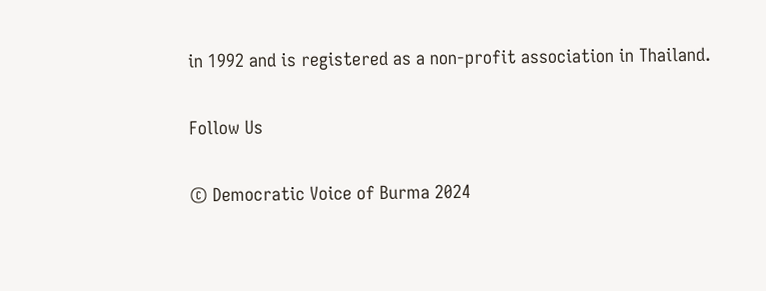in 1992 and is registered as a non-profit association in Thailand.

Follow Us

© Democratic Voice of Burma 2024